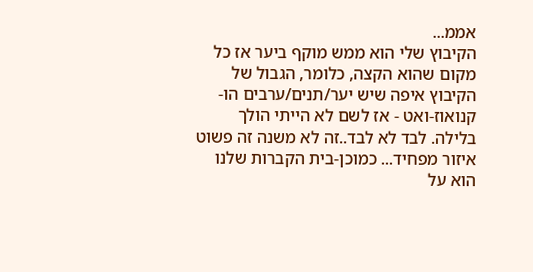אממ...
הקיבוץ שלי הוא ממש מוקף ביער אז כל מקום שהוא הקצה, כלומר, הגבול של הקיבוץ איפה שיש יער/תנים/ערבים הו-קנואוז-ואט - אז לשם לא הייתי הולך בלילה. לבד לא לבד..זה לא משנה זה פשוט איזור מפחיד... כמוכן-בית הקברות שלנו הוא על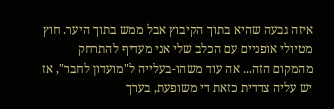איזה גבעה שהיא בתוך הקיבוץ אבל ממש בתוך היער. חוץ מטיולי אופניים עם הכלב שלי אני מעדיף להתרחק מהמקום הזה... אה עוד משהו-בעלייה ל"מועדון לחבר", אז יש עליה צדדית כזאת די משופעת, בערך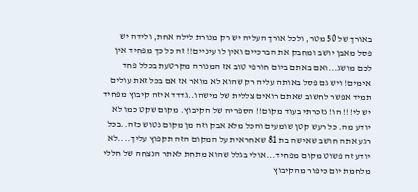באורך של 50 מטר, ולכל אורך העליה יש רק מנורת לילה אחת, ולידה יש פסל מאבן יושב ומחבק את הברכיים ואין לו עיניים!! זה כל כך מפחיד אין לכם מושג...ואם באתם ביום חורפי טוב אז המנורה מקרטעת בכלל פחד אימים! ויש גם פסל באותה עליה רק שהוא לא מואר אז אם בכל זאת עולים תמיד אפשר לחשוב שאתם רואים צללית של מישהו..גדדד איזה קיבוץ מפחיד יש לי!!! הו! נזכרתי בעוד מקום!! הספריה של הקיבוץ. מקום שקט כמו לא יודע מה. כל רעש קטן שומעים והכל מלא אבק וזה מן מקום נטוש כזה..בכל רגע אתה חושב שאישה בת 81 שאחראית על המקום הזה תקפוץ עליך....לא יודע זה פשוט מקום מפחיד...אולי בגלל שהוא מתחת לאתר הנצחה של חללי מלחמת יום כיפור מהקיבוץ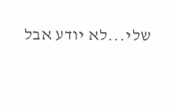שלי...לא יודע אבל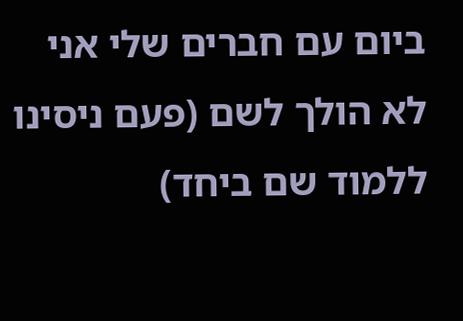ביום עם חברים שלי אני לא הולך לשם (פעם ניסינו ללמוד שם ביחד)